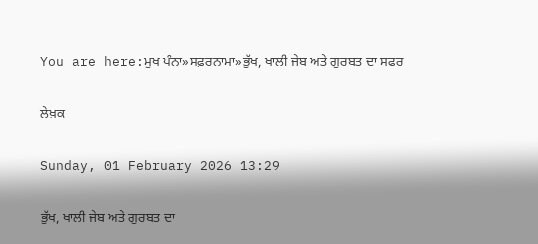You are here:ਮੁਖ ਪੰਨਾ»ਸਫ਼ਰਨਾਮਾ»ਭੁੱਖ, ਖਾਲੀ ਜੇਬ ਅਤੇ ਗੁਰਬਤ ਦਾ ਸਫਰ

ਲੇਖ਼ਕ

Sunday, 01 February 2026 13:29

ਭੁੱਖ, ਖਾਲੀ ਜੇਬ ਅਤੇ ਗੁਰਬਤ ਦਾ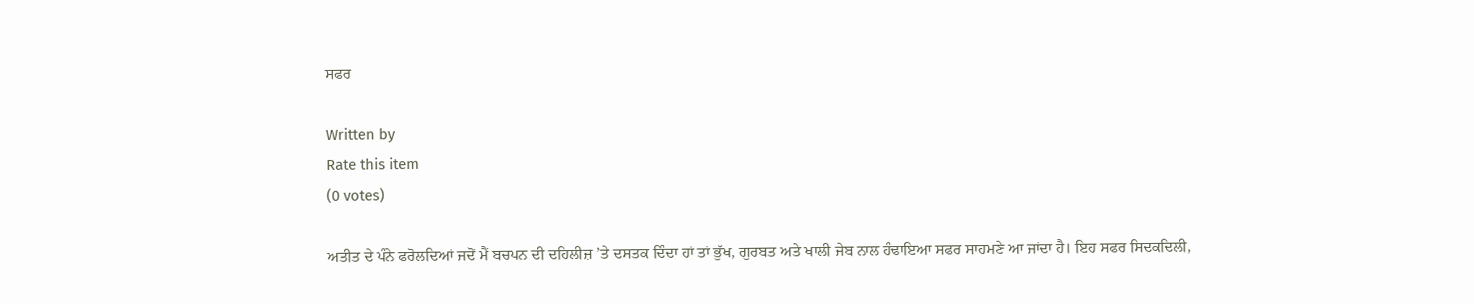ਸਫਰ

Written by
Rate this item
(0 votes)

ਅਤੀਤ ਦੇ ਪੰਨੇ ਫਰੋਲਦਿਆਂ ਜਦੋਂ ਮੈਂ ਬਚਪਨ ਦੀ ਦਹਿਲੀਜ਼ ’ਤੇ ਦਸਤਕ ਦਿੰਦਾ ਹਾਂ ਤਾਂ ਭੁੱਖ, ਗੁਰਬਤ ਅਤੇ ਖਾਲੀ ਜੇਬ ਨਾਲ ਹੰਢਾਇਆ ਸਫਰ ਸਾਹਮਣੇ ਆ ਜਾਂਦਾ ਹੈ। ਇਹ ਸਫਰ ਸਿਦਕਦਿਲੀ,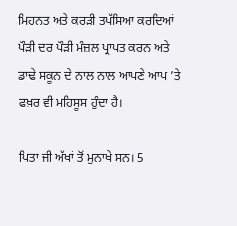ਮਿਹਨਤ ਅਤੇ ਕਰੜੀ ਤਪੱਸਿਆ ਕਰਦਿਆਂ ਪੌੜੀ ਦਰ ਪੌੜੀ ਮੰਜ਼ਲ ਪ੍ਰਾਪਤ ਕਰਨ ਅਤੇ ਡਾਢੇ ਸਕੂਨ ਦੇ ਨਾਲ ਨਾਲ ਆਪਣੇ ਆਪ ’ਤੇ ਫਖ਼ਰ ਵੀ ਮਹਿਸੂਸ ਹੁੰਦਾ ਹੈ।

ਪਿਤਾ ਜੀ ਅੱਖਾਂ ਤੋਂ ਮੁਨਾਖੇ ਸਨ। 5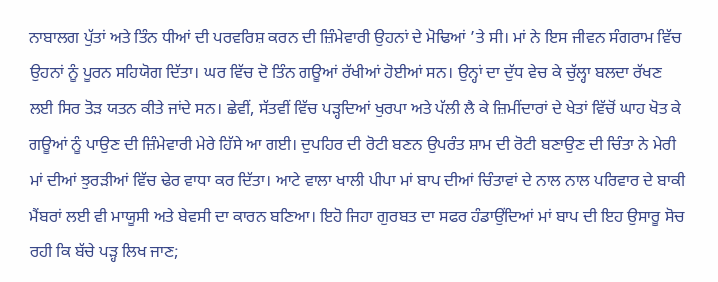ਨਾਬਾਲਗ ਪੁੱਤਾਂ ਅਤੇ ਤਿੰਨ ਧੀਆਂ ਦੀ ਪਰਵਰਿਸ਼ ਕਰਨ ਦੀ ਜ਼ਿੰਮੇਵਾਰੀ ਉਹਨਾਂ ਦੇ ਮੋਢਿਆਂ ’ਤੇ ਸੀ। ਮਾਂ ਨੇ ਇਸ ਜੀਵਨ ਸੰਗਰਾਮ ਵਿੱਚ ਉਹਨਾਂ ਨੂੰ ਪੂਰਨ ਸਹਿਯੋਗ ਦਿੱਤਾ। ਘਰ ਵਿੱਚ ਦੋ ਤਿੰਨ ਗਊਆਂ ਰੱਖੀਆਂ ਹੋਈਆਂ ਸਨ। ਉਨ੍ਹਾਂ ਦਾ ਦੁੱਧ ਵੇਚ ਕੇ ਚੁੱਲ੍ਹਾ ਬਲਦਾ ਰੱਖਣ ਲਈ ਸਿਰ ਤੋੜ ਯਤਨ ਕੀਤੇ ਜਾਂਦੇ ਸਨ। ਛੇਵੀਂ, ਸੱਤਵੀਂ ਵਿੱਚ ਪੜ੍ਹਦਿਆਂ ਖੁਰਪਾ ਅਤੇ ਪੱਲੀ ਲੈ ਕੇ ਜ਼ਿਮੀਂਦਾਰਾਂ ਦੇ ਖੇਤਾਂ ਵਿੱਚੋਂ ਘਾਹ ਖੋਤ ਕੇ ਗਊਆਂ ਨੂੰ ਪਾਉਣ ਦੀ ਜ਼ਿੰਮੇਵਾਰੀ ਮੇਰੇ ਹਿੱਸੇ ਆ ਗਈ। ਦੁਪਹਿਰ ਦੀ ਰੋਟੀ ਬਣਨ ਉਪਰੰਤ ਸ਼ਾਮ ਦੀ ਰੋਟੀ ਬਣਾਉਣ ਦੀ ਚਿੰਤਾ ਨੇ ਮੇਰੀ ਮਾਂ ਦੀਆਂ ਝੁਰੜੀਆਂ ਵਿੱਚ ਢੇਰ ਵਾਧਾ ਕਰ ਦਿੱਤਾ। ਆਟੇ ਵਾਲਾ ਖਾਲੀ ਪੀਪਾ ਮਾਂ ਬਾਪ ਦੀਆਂ ਚਿੰਤਾਵਾਂ ਦੇ ਨਾਲ ਨਾਲ ਪਰਿਵਾਰ ਦੇ ਬਾਕੀ ਮੈਂਬਰਾਂ ਲਈ ਵੀ ਮਾਯੂਸੀ ਅਤੇ ਬੇਵਸੀ ਦਾ ਕਾਰਨ ਬਣਿਆ। ਇਹੋ ਜਿਹਾ ਗੁਰਬਤ ਦਾ ਸਫਰ ਹੰਡਾਉਂਦਿਆਂ ਮਾਂ ਬਾਪ ਦੀ ਇਹ ਉਸਾਰੂ ਸੋਚ ਰਹੀ ਕਿ ਬੱਚੇ ਪੜ੍ਹ ਲਿਖ ਜਾਣ;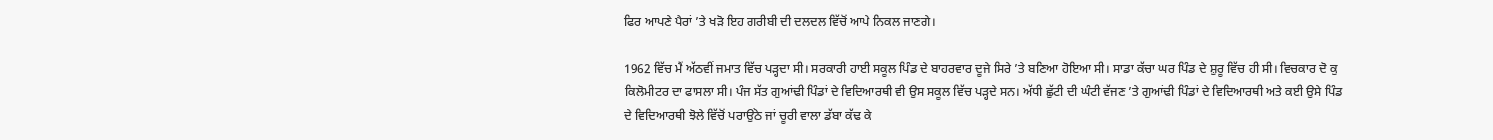ਫਿਰ ਆਪਣੇ ਪੈਰਾਂ ’ਤੇ ਖੜੋ ਇਹ ਗਰੀਬੀ ਦੀ ਦਲਦਲ ਵਿੱਚੋਂ ਆਪੇ ਨਿਕਲ ਜਾਣਗੇ।

1962 ਵਿੱਚ ਮੈਂ ਅੱਠਵੀਂ ਜਮਾਤ ਵਿੱਚ ਪੜ੍ਹਦਾ ਸੀ। ਸਰਕਾਰੀ ਹਾਈ ਸਕੂਲ ਪਿੰਡ ਦੇ ਬਾਹਰਵਾਰ ਦੂਜੇ ਸਿਰੇ ’ਤੇ ਬਣਿਆ ਹੋਇਆ ਸੀ। ਸਾਡਾ ਕੱਚਾ ਘਰ ਪਿੰਡ ਦੇ ਸ਼ੁਰੂ ਵਿੱਚ ਹੀ ਸੀ। ਵਿਚਕਾਰ ਦੋ ਕੁ ਕਿਲੋਮੀਟਰ ਦਾ ਫਾਸਲਾ ਸੀ। ਪੰਜ ਸੱਤ ਗੁਆਂਢੀ ਪਿੰਡਾਂ ਦੇ ਵਿਦਿਆਰਥੀ ਵੀ ਉਸ ਸਕੂਲ ਵਿੱਚ ਪੜ੍ਹਦੇ ਸਨ। ਅੱਧੀ ਛੁੱਟੀ ਦੀ ਘੰਟੀ ਵੱਜਣ ’ਤੇ ਗੁਆਂਢੀ ਪਿੰਡਾਂ ਦੇ ਵਿਦਿਆਰਥੀ ਅਤੇ ਕਈ ਉਸੇ ਪਿੰਡ ਦੇ ਵਿਦਿਆਰਥੀ ਝੋਲੇ ਵਿੱਚੋਂ ਪਰਾਉਂਠੇ ਜਾਂ ਚੂਰੀ ਵਾਲਾ ਡੱਬਾ ਕੱਢ ਕੇ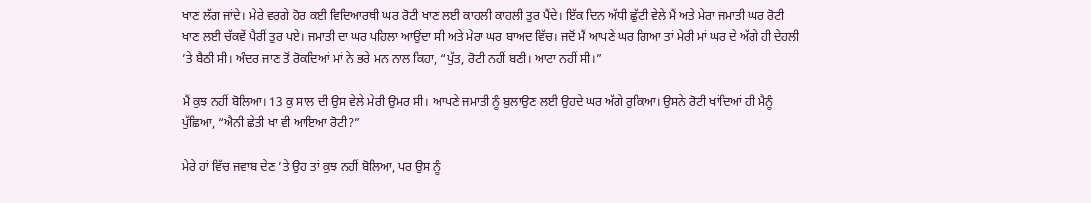ਖਾਣ ਲੱਗ ਜਾਂਦੇ। ਮੇਰੇ ਵਰਗੇ ਹੋਰ ਕਈ ਵਿਦਿਆਰਥੀ ਘਰ ਰੋਟੀ ਖਾਣ ਲਈ ਕਾਹਲੀ ਕਾਹਲੀ ਤੁਰ ਪੈਂਦੇ। ਇੱਕ ਦਿਨ ਅੱਧੀ ਛੁੱਟੀ ਵੇਲੇ ਮੈਂ ਅਤੇ ਮੇਰਾ ਜਮਾਤੀ ਘਰ ਰੋਟੀ ਖਾਣ ਲਈ ਚੱਕਵੇਂ ਪੈਰੀਂ ਤੁਰ ਪਏ। ਜਮਾਤੀ ਦਾ ਘਰ ਪਹਿਲਾ ਆਉਂਦਾ ਸੀ ਅਤੇ ਮੇਰਾ ਘਰ ਬਾਅਦ ਵਿੱਚ। ਜਦੋਂ ਮੈਂ ਆਪਣੇ ਘਰ ਗਿਆ ਤਾਂ ਮੇਰੀ ਮਾਂ ਘਰ ਦੇ ਅੱਗੇ ਹੀ ਦੇਹਲੀ ’ਤੇ ਬੈਠੀ ਸੀ। ਅੰਦਰ ਜਾਣ ਤੋਂ ਰੋਕਦਿਆਂ ਮਾਂ ਨੇ ਭਰੇ ਮਨ ਨਾਲ ਕਿਹਾ, “ਪੁੱਤ, ਰੋਟੀ ਨਹੀਂ ਬਣੀ। ਆਟਾ ਨਹੀਂ ਸੀ।”

ਮੈਂ ਕੁਝ ਨਹੀਂ ਬੋਲਿਆ। 13 ਕੁ ਸਾਲ ਦੀ ਉਸ ਵੇਲੇ ਮੇਰੀ ਉਮਰ ਸੀ। ਆਪਣੇ ਜਮਾਤੀ ਨੂੰ ਬੁਲਾਉਣ ਲਈ ਉਹਦੇ ਘਰ ਅੱਗੇ ਰੁਕਿਆ। ਉਸਨੇ ਰੋਟੀ ਖਾਂਦਿਆਂ ਹੀ ਮੈਨੂੰ ਪੁੱਛਿਆ, “ਐਨੀ ਛੇਤੀ ਖਾ ਵੀ ਆਇਆ ਰੋਟੀ?”

ਮੇਰੇ ਹਾਂ ਵਿੱਚ ਜਵਾਬ ਦੇਣ ’ਤੇ ਉਹ ਤਾਂ ਕੁਝ ਨਹੀਂ ਬੋਲਿਆ, ਪਰ ਉਸ ਨੂੰ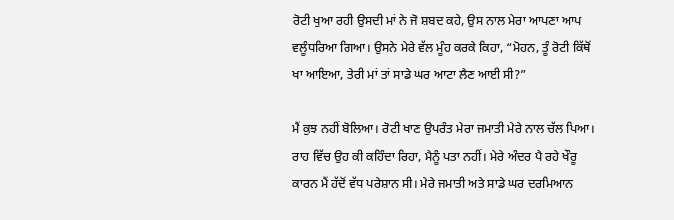ਰੋਟੀ ਖੁਆ ਰਹੀ ਉਸਦੀ ਮਾਂ ਨੇ ਜੋ ਸ਼ਬਦ ਕਹੇ, ਉਸ ਨਾਲ ਮੇਰਾ ਆਪਣਾ ਆਪ ਵਲੂੰਧਰਿਆ ਗਿਆ। ਉਸਨੇ ਮੇਰੇ ਵੱਲ ਮੂੰਹ ਕਰਕੇ ਕਿਹਾ, “ਮੋਹਨ, ਤੂੰ ਰੋਟੀ ਕਿੱਥੋਂ ਖਾ ਆਇਆ, ਤੇਰੀ ਮਾਂ ਤਾਂ ਸਾਡੇ ਘਰ ਆਟਾ ਲੈਣ ਆਈ ਸੀ?”

ਮੈਂ ਕੁਝ ਨਹੀਂ ਬੋਲਿਆ। ਰੋਟੀ ਖਾਣ ਉਪਰੰਤ ਮੇਰਾ ਜਮਾਤੀ ਮੇਰੇ ਨਾਲ ਚੱਲ ਪਿਆ। ਰਾਹ ਵਿੱਚ ਉਹ ਕੀ ਕਹਿੰਦਾ ਰਿਹਾ, ਮੈਨੂੰ ਪਤਾ ਨਹੀਂ। ਮੇਰੇ ਅੰਦਰ ਪੈ ਰਹੇ ਖੌਰੂ ਕਾਰਨ ਮੈਂ ਹੱਦੋਂ ਵੱਧ ਪਰੇਸ਼ਾਨ ਸੀ। ਮੇਰੇ ਜਮਾਤੀ ਅਤੇ ਸਾਡੇ ਘਰ ਦਰਮਿਆਨ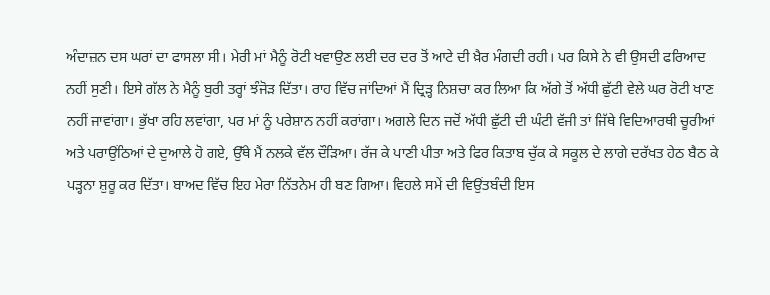ਅੰਦਾਜ਼ਨ ਦਸ ਘਰਾਂ ਦਾ ਫਾਸਲਾ ਸੀ। ਮੇਰੀ ਮਾਂ ਮੈਨੂੰ ਰੋਟੀ ਖਵਾਉਣ ਲਈ ਦਰ ਦਰ ਤੋਂ ਆਟੇ ਦੀ ਖ਼ੈਰ ਮੰਗਦੀ ਰਹੀ। ਪਰ ਕਿਸੇ ਨੇ ਵੀ ਉਸਦੀ ਫਰਿਆਦ ਨਹੀਂ ਸੁਣੀ। ਇਸੇ ਗੱਲ ਨੇ ਮੈਨੂੰ ਬੁਰੀ ਤਰ੍ਹਾਂ ਝੰਜੋੜ ਦਿੱਤਾ। ਰਾਹ ਵਿੱਚ ਜਾਂਦਿਆਂ ਮੈਂ ਦ੍ਰਿੜ੍ਹ ਨਿਸ਼ਚਾ ਕਰ ਲਿਆ ਕਿ ਅੱਗੇ ਤੋਂ ਅੱਧੀ ਛੁੱਟੀ ਵੇਲੇ ਘਰ ਰੋਟੀ ਖਾਣ ਨਹੀਂ ਜਾਵਾਂਗਾ। ਭੁੱਖਾ ਰਹਿ ਲਵਾਂਗਾ, ਪਰ ਮਾਂ ਨੂੰ ਪਰੇਸ਼ਾਨ ਨਹੀਂ ਕਰਾਂਗਾ। ਅਗਲੇ ਦਿਨ ਜਦੋਂ ਅੱਧੀ ਛੁੱਟੀ ਦੀ ਘੰਟੀ ਵੱਜੀ ਤਾਂ ਜਿੱਥੇ ਵਿਦਿਆਰਥੀ ਚੂਰੀਆਂ ਅਤੇ ਪਰਾਉਂਠਿਆਂ ਦੇ ਦੁਆਲੇ ਹੋ ਗਏ, ਉੱਥੇ ਮੈਂ ਨਲਕੇ ਵੱਲ ਦੌੜਿਆ। ਰੱਜ ਕੇ ਪਾਣੀ ਪੀਤਾ ਅਤੇ ਫਿਰ ਕਿਤਾਬ ਚੁੱਕ ਕੇ ਸਕੂਲ ਦੇ ਲਾਗੇ ਦਰੱਖਤ ਹੇਠ ਬੈਠ ਕੇ ਪੜ੍ਹਨਾ ਸ਼ੁਰੂ ਕਰ ਦਿੱਤਾ। ਬਾਅਦ ਵਿੱਚ ਇਹ ਮੇਰਾ ਨਿੱਤਨੇਮ ਹੀ ਬਣ ਗਿਆ। ਵਿਹਲੇ ਸਮੇਂ ਦੀ ਵਿਉਂਤਬੰਦੀ ਇਸ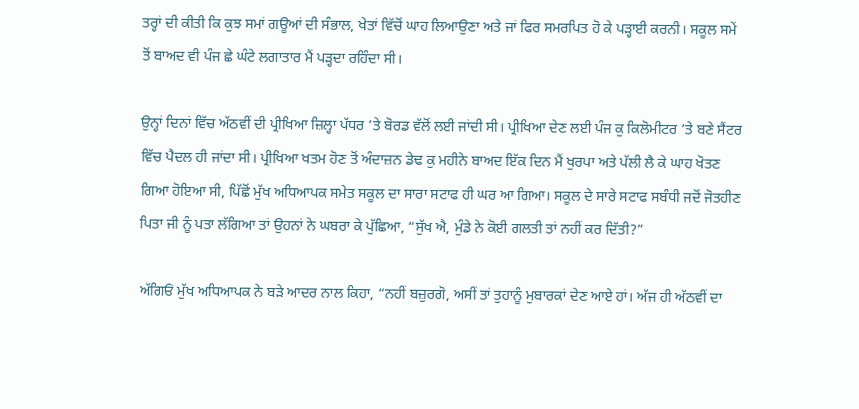ਤਰ੍ਹਾਂ ਦੀ ਕੀਤੀ ਕਿ ਕੁਝ ਸਮਾਂ ਗਊਆਂ ਦੀ ਸੰਭਾਲ, ਖੇਤਾਂ ਵਿੱਚੋਂ ਘਾਹ ਲਿਆਉਣਾ ਅਤੇ ਜਾਂ ਫਿਰ ਸਮਰਪਿਤ ਹੋ ਕੇ ਪੜ੍ਹਾਈ ਕਰਨੀ। ਸਕੂਲ ਸਮੇਂ ਤੋਂ ਬਾਅਦ ਵੀ ਪੰਜ ਛੇ ਘੰਟੇ ਲਗਾਤਾਰ ਮੈਂ ਪੜ੍ਹਦਾ ਰਹਿੰਦਾ ਸੀ।

ਉਨ੍ਹਾਂ ਦਿਨਾਂ ਵਿੱਚ ਅੱਠਵੀਂ ਦੀ ਪ੍ਰੀਖਿਆ ਜ਼ਿਲ੍ਹਾ ਪੱਧਰ ’ਤੇ ਬੋਰਡ ਵੱਲੋਂ ਲਈ ਜਾਂਦੀ ਸੀ। ਪ੍ਰੀਖਿਆ ਦੇਣ ਲਈ ਪੰਜ ਕੁ ਕਿਲੋਮੀਟਰ ’ਤੇ ਬਣੇ ਸੈਂਟਰ ਵਿੱਚ ਪੈਦਲ ਹੀ ਜਾਂਦਾ ਸੀ। ਪ੍ਰੀਖਿਆ ਖਤਮ ਹੋਣ ਤੋਂ ਅੰਦਾਜ਼ਨ ਡੇਢ ਕੁ ਮਹੀਨੇ ਬਾਅਦ ਇੱਕ ਦਿਨ ਮੈਂ ਖੁਰਪਾ ਅਤੇ ਪੱਲੀ ਲੈ ਕੇ ਘਾਹ ਖੋਤਣ ਗਿਆ ਹੋਇਆ ਸੀ, ਪਿੱਛੋਂ ਮੁੱਖ ਅਧਿਆਪਕ ਸਮੇਤ ਸਕੂਲ ਦਾ ਸਾਰਾ ਸਟਾਫ ਹੀ ਘਰ ਆ ਗਿਆ। ਸਕੂਲ ਦੇ ਸਾਰੇ ਸਟਾਫ ਸਬੰਧੀ ਜਦੋਂ ਜੋਤਹੀਣ ਪਿਤਾ ਜੀ ਨੂੰ ਪਤਾ ਲੱਗਿਆ ਤਾਂ ਉਹਨਾਂ ਨੇ ਘਬਰਾ ਕੇ ਪੁੱਛਿਆ, “ਸੁੱਖ ਐ, ਮੁੰਡੇ ਨੇ ਕੋਈ ਗਲਤੀ ਤਾਂ ਨਹੀਂ ਕਰ ਦਿੱਤੀ?”

ਅੱਗਿਓਂ ਮੁੱਖ ਅਧਿਆਪਕ ਨੇ ਬੜੇ ਆਦਰ ਨਾਲ ਕਿਹਾ, “ਨਹੀਂ ਬਜ਼ੁਰਗੋ, ਅਸੀਂ ਤਾਂ ਤੁਹਾਨੂੰ ਮੁਬਾਰਕਾਂ ਦੇਣ ਆਏ ਹਾਂ। ਅੱਜ ਹੀ ਅੱਠਵੀਂ ਦਾ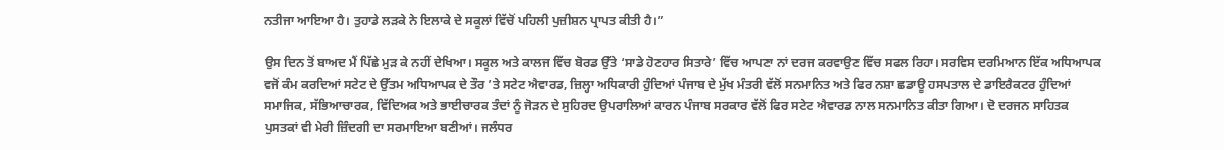ਨਤੀਜਾ ਆਇਆ ਹੈ। ਤੁਹਾਡੇ ਲੜਕੇ ਨੇ ਇਲਾਕੇ ਦੇ ਸਕੂਲਾਂ ਵਿੱਚੋਂ ਪਹਿਲੀ ਪੁਜ਼ੀਸ਼ਨ ਪ੍ਰਾਪਤ ਕੀਤੀ ਹੈ।”

ਉਸ ਦਿਨ ਤੋਂ ਬਾਅਦ ਮੈਂ ਪਿੱਛੇ ਮੁੜ ਕੇ ਨਹੀਂ ਦੇਖਿਆ। ਸਕੂਲ ਅਤੇ ਕਾਲਜ ਵਿੱਚ ਬੋਰਡ ਉੱਤੇ ‘ਸਾਡੇ ਹੋਣਹਾਰ ਸਿਤਾਰੇ’ ਵਿੱਚ ਆਪਣਾ ਨਾਂ ਦਰਜ ਕਰਵਾਉਣ ਵਿੱਚ ਸਫਲ ਰਿਹਾ। ਸਰਵਿਸ ਦਰਮਿਆਨ ਇੱਕ ਅਧਿਆਪਕ ਵਜੋਂ ਕੰਮ ਕਰਦਿਆਂ ਸਟੇਟ ਦੇ ਉੱਤਮ ਅਧਿਆਪਕ ਦੇ ਤੌਰ ’ਤੇ ਸਟੇਟ ਐਵਾਰਡ, ਜ਼ਿਲ੍ਹਾ ਅਧਿਕਾਰੀ ਹੁੰਦਿਆਂ ਪੰਜਾਬ ਦੇ ਮੁੱਖ ਮੰਤਰੀ ਵੱਲੋਂ ਸਨਮਾਨਿਤ ਅਤੇ ਫਿਰ ਨਸ਼ਾ ਛਡਾਊ ਹਸਪਤਾਲ ਦੇ ਡਾਇਰੈਕਟਰ ਹੁੰਦਿਆਂ ਸਮਾਜਿਕ, ਸੱਭਿਆਚਾਰਕ, ਵਿੱਦਿਅਕ ਅਤੇ ਭਾਈਚਾਰਕ ਤੰਦਾਂ ਨੂੰ ਜੋੜਨ ਦੇ ਸੁਹਿਰਦ ਉਪਰਾਲਿਆਂ ਕਾਰਨ ਪੰਜਾਬ ਸਰਕਾਰ ਵੱਲੋਂ ਫਿਰ ਸਟੇਟ ਐਵਾਰਡ ਨਾਲ ਸਨਮਾਨਿਤ ਕੀਤਾ ਗਿਆ। ਦੋ ਦਰਜਨ ਸਾਹਿਤਕ ਪੁਸਤਕਾਂ ਵੀ ਮੇਰੀ ਜ਼ਿੰਦਗੀ ਦਾ ਸਰਮਾਇਆ ਬਣੀਆਂ। ਜਲੰਧਰ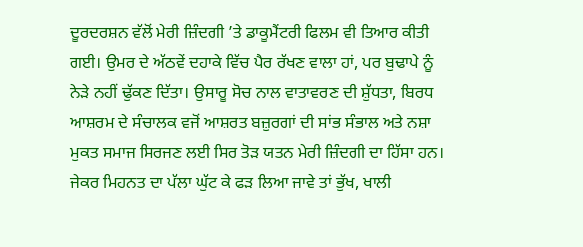ਦੂਰਦਰਸ਼ਨ ਵੱਲੋਂ ਮੇਰੀ ਜ਼ਿੰਦਗੀ ’ਤੇ ਡਾਕੂਮੈਂਟਰੀ ਫਿਲਮ ਵੀ ਤਿਆਰ ਕੀਤੀ ਗਈ। ਉਮਰ ਦੇ ਅੱਠਵੇਂ ਦਹਾਕੇ ਵਿੱਚ ਪੈਰ ਰੱਖਣ ਵਾਲਾ ਹਾਂ, ਪਰ ਬੁਢਾਪੇ ਨੂੰ ਨੇੜੇ ਨਹੀਂ ਢੁੱਕਣ ਦਿੱਤਾ। ਉਸਾਰੂ ਸੋਚ ਨਾਲ ਵਾਤਾਵਰਣ ਦੀ ਸ਼ੁੱਧਤਾ, ਬਿਰਧ ਆਸ਼ਰਮ ਦੇ ਸੰਚਾਲਕ ਵਜੋਂ ਆਸ਼ਰਤ ਬਜ਼ੁਰਗਾਂ ਦੀ ਸਾਂਭ ਸੰਭਾਲ ਅਤੇ ਨਸ਼ਾ ਮੁਕਤ ਸਮਾਜ ਸਿਰਜਣ ਲਈ ਸਿਰ ਤੋੜ ਯਤਨ ਮੇਰੀ ਜ਼ਿੰਦਗੀ ਦਾ ਹਿੱਸਾ ਹਨ। ਜੇਕਰ ਮਿਹਨਤ ਦਾ ਪੱਲਾ ਘੁੱਟ ਕੇ ਫੜ ਲਿਆ ਜਾਵੇ ਤਾਂ ਭੁੱਖ, ਖਾਲੀ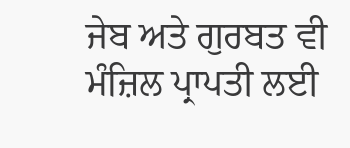ਜੇਬ ਅਤੇ ਗੁਰਬਤ ਵੀ ਮੰਜ਼ਿਲ ਪ੍ਰਾਪਤੀ ਲਈ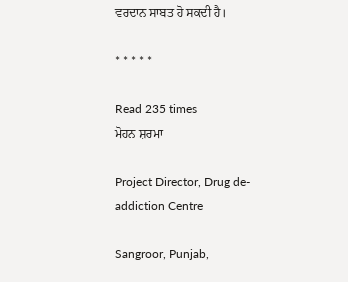ਵਰਦਾਨ ਸਾਬਤ ਹੋ ਸਕਦੀ ਹੈ।

* * * * *

Read 235 times
ਮੋਹਨ ਸ਼ਰਮਾ

Project Director, Drug de-addiction Centre

Sangroor, Punjab,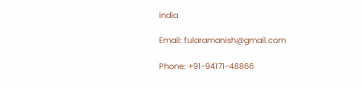India

Email: fularamanish@gmail.com

Phone: +91-94171-48866